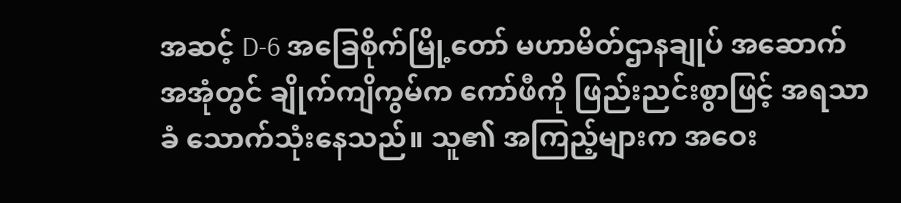အဆင့် D-6 အခြေစိုက်မြို့တော် မဟာမိတ်ဌာနချုပ် အဆောက်အအုံတွင် ချိုက်ကျိကွမ်က ကော်ဖီကို ဖြည်းညင်းစွာဖြင့် အရသာခံ သောက်သုံးနေသည်။ သူ၏ အကြည့်များက အဝေး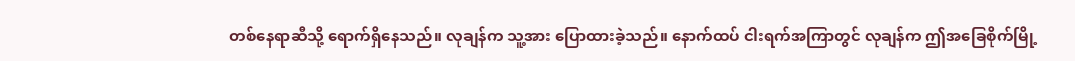တစ်နေရာဆီသို့ ရောက်ရှိနေသည်။ လုချန်က သူ့အား ပြောထားခဲ့သည်။ နောက်ထပ် ငါးရက်အကြာတွင် လုချန်က ဤအခြေစိုက်မြို့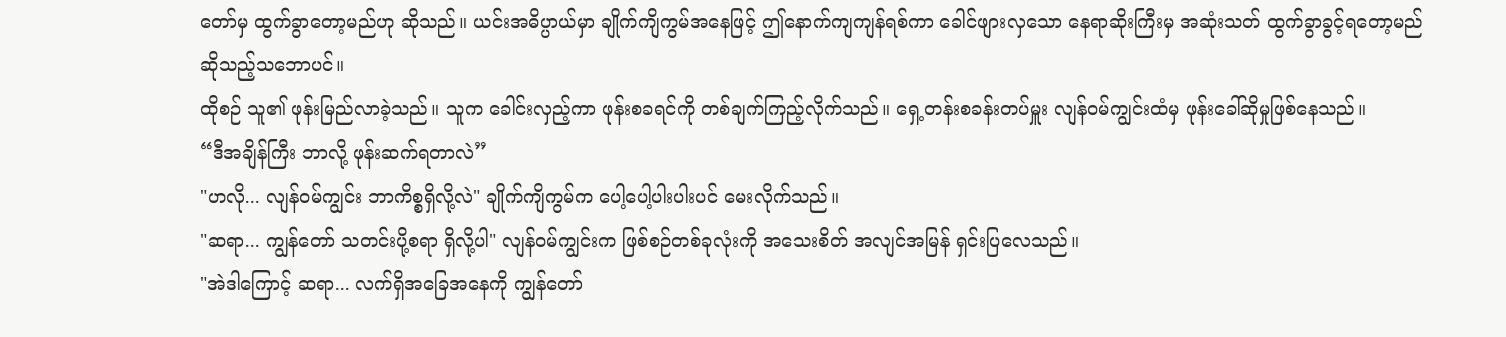တော်မှ ထွက်ခွာတော့မည်ဟု ဆိုသည်။ ယင်းအဓိပ္ပာယ်မှာ ချိုက်ကျိကွမ်အနေဖြင့် ဤနောက်ကျကျန်ရစ်ကာ ခေါင်ဖျားလှသော နေရာဆိုးကြီးမှ အဆုံးသတ် ထွက်ခွာခွင့်ရတော့မည် ဆိုသည့်သဘောပင်။
ထိုစဉ် သူ၏ ဖုန်းမြည်လာခဲ့သည်။ သူက ခေါင်းလှည့်ကာ ဖုန်းစခရင်ကို တစ်ချက်ကြည့်လိုက်သည်။ ရှေ့တန်းစခန်းတပ်မှူး လျန်ဝမ်ကျွင်းထံမှ ဖုန်းခေါ်ဆိုမှုဖြစ်နေသည်။
“ဒီအချိန်ကြီး ဘာလို့ ဖုန်းဆက်ရတာလဲ”
"ဟလို... လျန်ဝမ်ကျွင်း ဘာကိစ္စရှိလို့လဲ" ချိုက်ကျိကွမ်က ပေါ့ပေါ့ပါးပါးပင် မေးလိုက်သည်။
"ဆရာ... ကျွန်တော် သတင်းပို့စရာ ရှိလို့ပါ" လျန်ဝမ်ကျွင်းက ဖြစ်စဉ်တစ်ခုလုံးကို အသေးစိတ် အလျင်အမြန် ရှင်းပြလေသည်။
"အဲဒါကြောင့် ဆရာ... လက်ရှိအခြေအနေကို ကျွန်တော်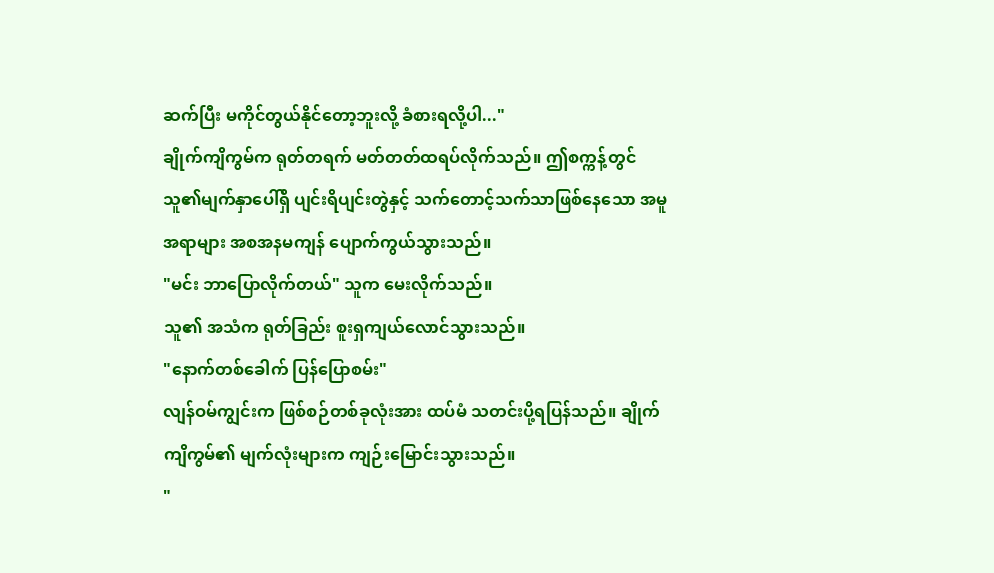ဆက်ပြီး မကိုင်တွယ်နိုင်တော့ဘူးလို့ ခံစားရလို့ပါ..."
ချိုက်ကျိကွမ်က ရုတ်တရက် မတ်တတ်ထရပ်လိုက်သည်။ ဤစက္ကန့်တွင် သူ၏မျက်နှာပေါ်ရှိ ပျင်းရိပျင်းတွဲနှင့် သက်တောင့်သက်သာဖြစ်နေသော အမူအရာများ အစအနမကျန် ပျောက်ကွယ်သွားသည်။
"မင်း ဘာပြောလိုက်တယ်" သူက မေးလိုက်သည်။
သူ၏ အသံက ရုတ်ခြည်း စူးရှကျယ်လောင်သွားသည်။
"နောက်တစ်ခေါက် ပြန်ပြောစမ်း"
လျန်ဝမ်ကျွင်းက ဖြစ်စဉ်တစ်ခုလုံးအား ထပ်မံ သတင်းပို့ရပြန်သည်။ ချိုက်ကျိကွမ်၏ မျက်လုံးများက ကျဉ်းမြောင်းသွားသည်။
"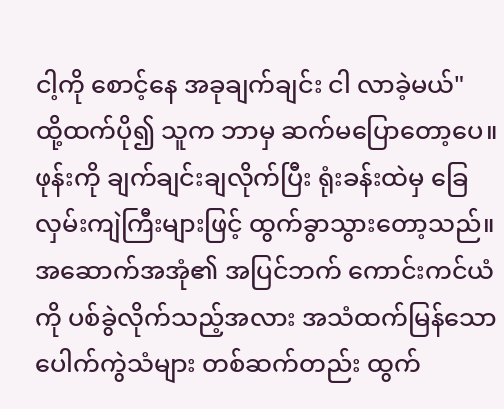ငါ့ကို စောင့်နေ အခုချက်ချင်း ငါ လာခဲ့မယ်"
ထို့ထက်ပို၍ သူက ဘာမှ ဆက်မပြောတော့ပေ။ ဖုန်းကို ချက်ချင်းချလိုက်ပြီး ရုံးခန်းထဲမှ ခြေလှမ်းကျဲကြီးများဖြင့် ထွက်ခွာသွားတော့သည်။ အဆောက်အအုံ၏ အပြင်ဘက် ကောင်းကင်ယံကို ပစ်ခွဲလိုက်သည့်အလား အသံထက်မြန်သော ပေါက်ကွဲသံများ တစ်ဆက်တည်း ထွက်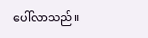ပေါ်လာသည်။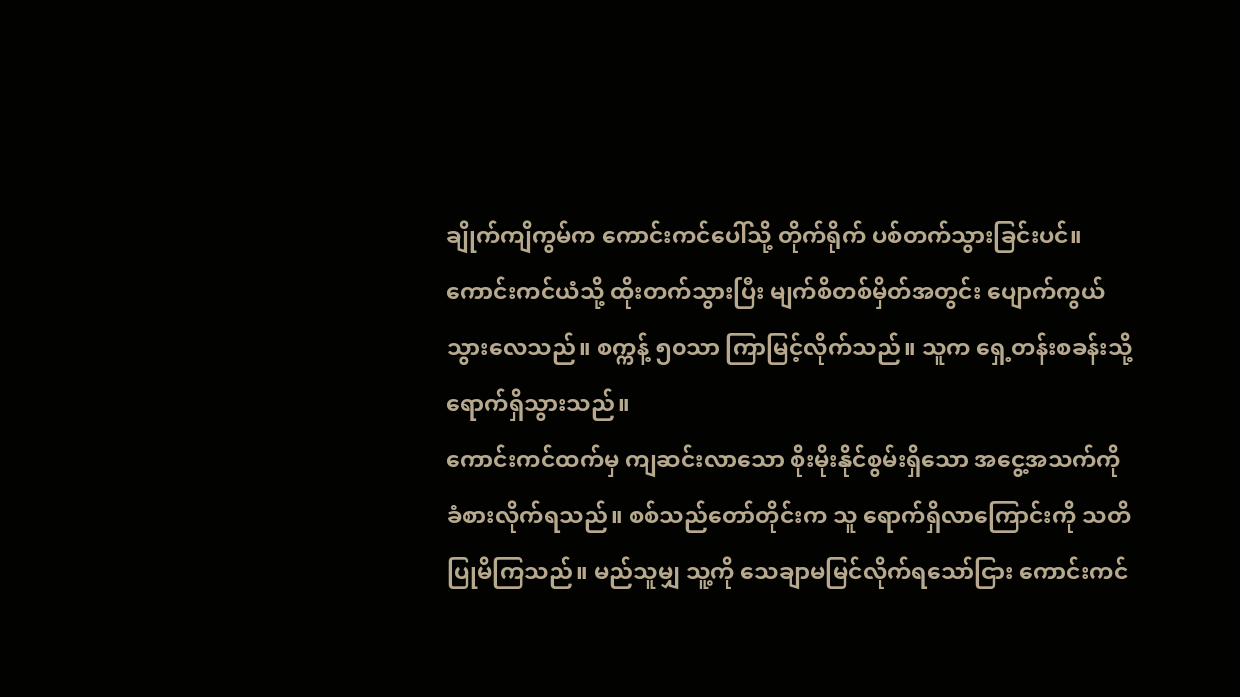ချိုက်ကျိကွမ်က ကောင်းကင်ပေါ်သို့ တိုက်ရိုက် ပစ်တက်သွားခြင်းပင်။ ကောင်းကင်ယံသို့ ထိုးတက်သွားပြီး မျက်စိတစ်မှိတ်အတွင်း ပျောက်ကွယ်သွားလေသည်။ စက္ကန့် ၅၀သာ ကြာမြင့်လိုက်သည်။ သူက ရှေ့တန်းစခန်းသို့ ရောက်ရှိသွားသည်။
ကောင်းကင်ထက်မှ ကျဆင်းလာသော စိုးမိုးနိုင်စွမ်းရှိသော အငွေ့အသက်ကို ခံစားလိုက်ရသည်။ စစ်သည်တော်တိုင်းက သူ ရောက်ရှိလာကြောင်းကို သတိပြုမိကြသည်။ မည်သူမျှ သူ့ကို သေချာမမြင်လိုက်ရသော်ငြား ကောင်းကင်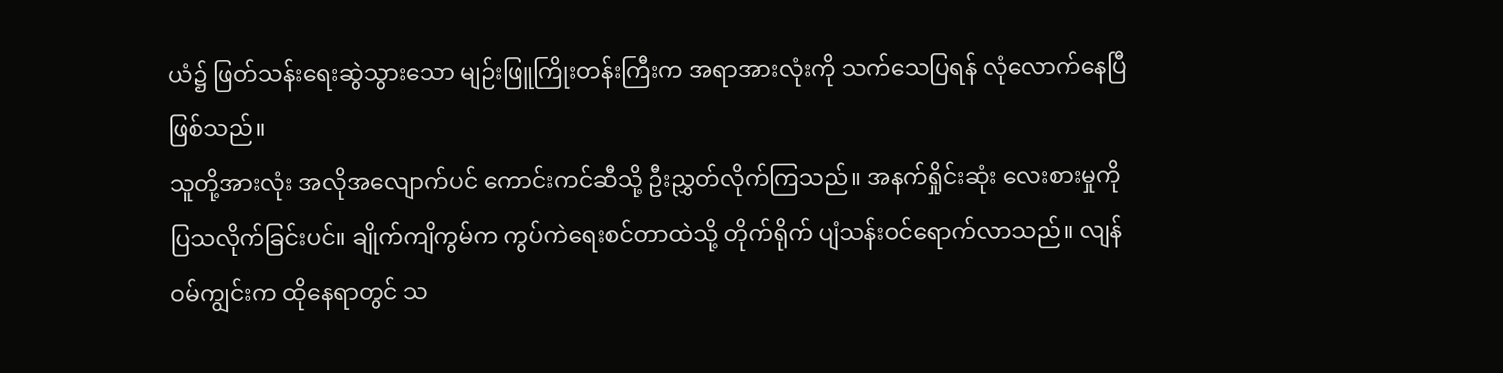ယံ၌ ဖြတ်သန်းရေးဆွဲသွားသော မျဉ်းဖြူကြိုးတန်းကြီးက အရာအားလုံးကို သက်သေပြရန် လုံလောက်နေပြီဖြစ်သည်။
သူတို့အားလုံး အလိုအလျောက်ပင် ကောင်းကင်ဆီသို့ ဦးညွှတ်လိုက်ကြသည်။ အနက်ရှိုင်းဆုံး လေးစားမှုကို ပြသလိုက်ခြင်းပင်။ ချိုက်ကျိကွမ်က ကွပ်ကဲရေးစင်တာထဲသို့ တိုက်ရိုက် ပျံသန်းဝင်ရောက်လာသည်။ လျန်ဝမ်ကျွင်းက ထိုနေရာတွင် သ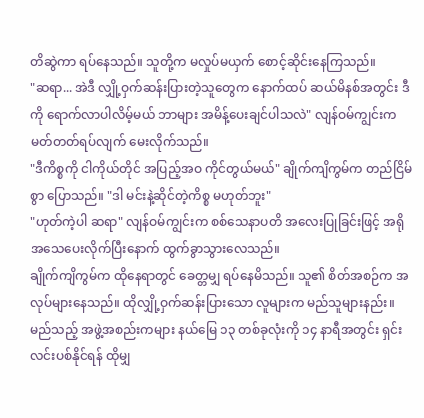တိဆွဲကာ ရပ်နေသည်။ သူတို့က မလှုပ်မယှက် စောင့်ဆိုင်းနေကြသည်။
"ဆရာ... အဲဒီ လျှို့ဝှက်ဆန်းပြားတဲ့သူတွေက နောက်ထပ် ဆယ်မိနစ်အတွင်း ဒီကို ရောက်လာပါလိမ့်မယ် ဘာများ အမိန့်ပေးချင်ပါသလဲ" လျန်ဝမ်ကျွင်းက မတ်တတ်ရပ်လျက် မေးလိုက်သည်။
"ဒီကိစ္စကို ငါကိုယ်တိုင် အပြည့်အဝ ကိုင်တွယ်မယ်" ချိုက်ကျိကွမ်က တည်ငြိမ်စွာ ပြောသည်။ "ဒါ မင်းနဲ့ဆိုင်တဲ့ကိစ္စ မဟုတ်ဘူး"
"ဟုတ်ကဲ့ပါ ဆရာ" လျန်ဝမ်ကျွင်းက စစ်သေနာပတိ အလေးပြုခြင်းဖြင့် အရိုအသေပေးလိုက်ပြီးနောက် ထွက်ခွာသွားလေသည်။
ချိုက်ကျိကွမ်က ထိုနေရာတွင် ခေတ္တမျှ ရပ်နေမိသည်။ သူ၏ စိတ်အစဉ်က အလုပ်များနေသည်။ ထိုလျှို့ဝှက်ဆန်းပြားသော လူများက မည်သူများနည်း။ မည်သည့် အဖွဲ့အစည်းကများ နယ်မြေ ၁၃ တစ်ခုလုံးကို ၁၄ နာရီအတွင်း ရှင်းလင်းပစ်နိုင်ရန် ထိုမျှ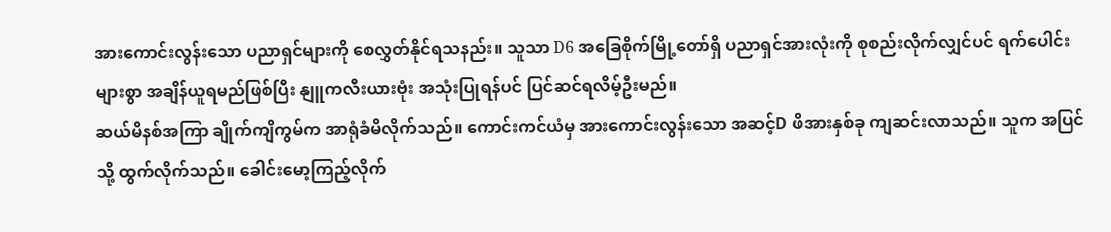အားကောင်းလွန်းသော ပညာရှင်များကို စေလွှတ်နိုင်ရသနည်း။ သူသာ D6 အခြေစိုက်မြို့တော်ရှိ ပညာရှင်အားလုံးကို စုစည်းလိုက်လျှင်ပင် ရက်ပေါင်းများစွာ အချိန်ယူရမည်ဖြစ်ပြီး နျူကလီးယားဗုံး အသုံးပြုရန်ပင် ပြင်ဆင်ရလိမ့်ဦးမည်။
ဆယ်မိနစ်အကြာ ချိုက်ကျိကွမ်က အာရုံခံမိလိုက်သည်။ ကောင်းကင်ယံမှ အားကောင်းလွန်းသော အဆင့်D ဖိအားနှစ်ခု ကျဆင်းလာသည်။ သူက အပြင်သို့ ထွက်လိုက်သည်။ ခေါင်းမော့ကြည့်လိုက်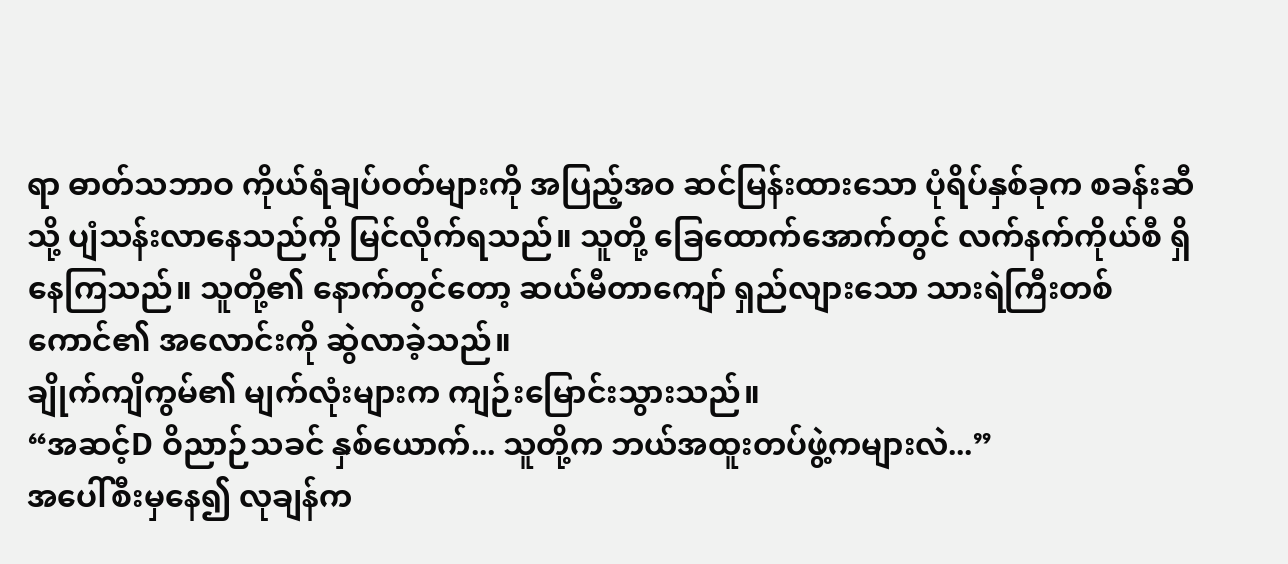ရာ ဓာတ်သဘာဝ ကိုယ်ရံချပ်ဝတ်များကို အပြည့်အဝ ဆင်မြန်းထားသော ပုံရိပ်နှစ်ခုက စခန်းဆီသို့ ပျံသန်းလာနေသည်ကို မြင်လိုက်ရသည်။ သူတို့ ခြေထောက်အောက်တွင် လက်နက်ကိုယ်စီ ရှိနေကြသည်။ သူတို့၏ နောက်တွင်တော့ ဆယ်မီတာကျော် ရှည်လျားသော သားရဲကြီးတစ်ကောင်၏ အလောင်းကို ဆွဲလာခဲ့သည်။
ချိုက်ကျိကွမ်၏ မျက်လုံးများက ကျဉ်းမြောင်းသွားသည်။
“အဆင့်D ဝိညာဉ်သခင် နှစ်ယောက်... သူတို့က ဘယ်အထူးတပ်ဖွဲ့ကများလဲ...”
အပေါ်စီးမှနေ၍ လုချန်က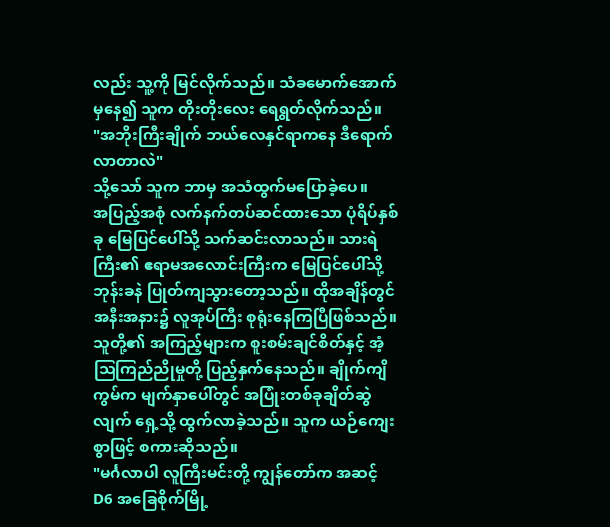လည်း သူ့ကို မြင်လိုက်သည်။ သံခမောက်အောက်မှနေ၍ သူက တိုးတိုးလေး ရေရွတ်လိုက်သည်။
"အဘိုးကြီးချိုက် ဘယ်လေနှင်ရာကနေ ဒီရောက်လာတာလဲ"
သို့သော် သူက ဘာမှ အသံထွက်မပြောခဲ့ပေ။
အပြည့်အစုံ လက်နက်တပ်ဆင်ထားသော ပုံရိပ်နှစ်ခု မြေပြင်ပေါ်သို့ သက်ဆင်းလာသည်။ သားရဲကြီး၏ ဧရာမအလောင်းကြီးက မြေပြင်ပေါ်သို့ ဘုန်းခနဲ ပြုတ်ကျသွားတော့သည်။ ထိုအချိန်တွင် အနီးအနား၌ လူအုပ်ကြီး စုရုံးနေကြပြီဖြစ်သည်။ သူတို့၏ အကြည့်များက စူးစမ်းချင်စိတ်နှင့် အံ့သြကြည်ညိုမှုတို့ ပြည့်နှက်နေသည်။ ချိုက်ကျိကွမ်က မျက်နှာပေါ်တွင် အပြုံးတစ်ခုချိတ်ဆွဲလျက် ရှေ့သို့ ထွက်လာခဲ့သည်။ သူက ယဉ်ကျေးစွာဖြင့် စကားဆိုသည်။
"မင်္ဂလာပါ လူကြီးမင်းတို့ ကျွန်တော်က အဆင့် D6 အခြေစိုက်မြို့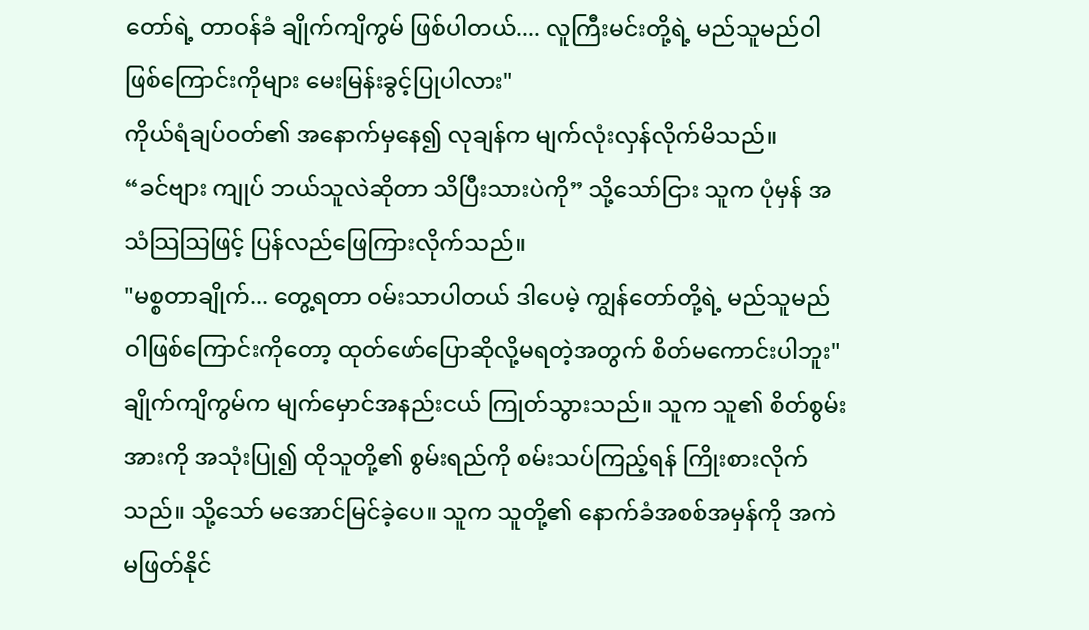တော်ရဲ့ တာဝန်ခံ ချိုက်ကျိကွမ် ဖြစ်ပါတယ်.... လူကြီးမင်းတို့ရဲ့ မည်သူမည်ဝါဖြစ်ကြောင်းကိုများ မေးမြန်းခွင့်ပြုပါလား"
ကိုယ်ရံချပ်ဝတ်၏ အနောက်မှနေ၍ လုချန်က မျက်လုံးလှန်လိုက်မိသည်။
“ခင်ဗျား ကျုပ် ဘယ်သူလဲဆိုတာ သိပြီးသားပဲကို” သို့သော်ငြား သူက ပုံမှန် အသံသြသြဖြင့် ပြန်လည်ဖြေကြားလိုက်သည်။
"မစ္စတာချိုက်... တွေ့ရတာ ဝမ်းသာပါတယ် ဒါပေမဲ့ ကျွန်တော်တို့ရဲ့ မည်သူမည်ဝါဖြစ်ကြောင်းကိုတော့ ထုတ်ဖော်ပြောဆိုလို့မရတဲ့အတွက် စိတ်မကောင်းပါဘူး"
ချိုက်ကျိကွမ်က မျက်မှောင်အနည်းငယ် ကြုတ်သွားသည်။ သူက သူ၏ စိတ်စွမ်းအားကို အသုံးပြု၍ ထိုသူတို့၏ စွမ်းရည်ကို စမ်းသပ်ကြည့်ရန် ကြိုးစားလိုက်သည်။ သို့သော် မအောင်မြင်ခဲ့ပေ။ သူက သူတို့၏ နောက်ခံအစစ်အမှန်ကို အကဲမဖြတ်နိုင်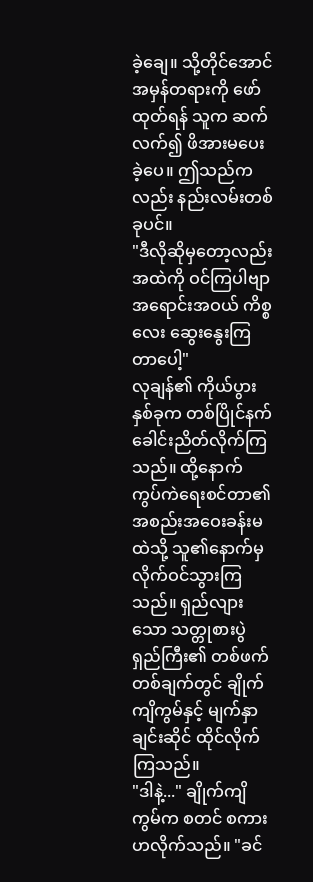ခဲ့ချေ။ သို့တိုင်အောင် အမှန်တရားကို ဖော်ထုတ်ရန် သူက ဆက်လက်၍ ဖိအားမပေးခဲ့ပေ။ ဤသည်ကလည်း နည်းလမ်းတစ်ခုပင်။
"ဒီလိုဆိုမှတော့လည်း အထဲကို ဝင်ကြပါဗျာ အရောင်းအဝယ် ကိစ္စလေး ဆွေးနွေးကြတာပေါ့"
လုချန်၏ ကိုယ်ပွားနှစ်ခုက တစ်ပြိုင်နက် ခေါင်းညိတ်လိုက်ကြသည်။ ထို့နောက် ကွပ်ကဲရေးစင်တာ၏ အစည်းအဝေးခန်းမထဲသို့ သူ၏နောက်မှ လိုက်ဝင်သွားကြသည်။ ရှည်လျားသော သတ္တုစားပွဲရှည်ကြီး၏ တစ်ဖက်တစ်ချက်တွင် ချိုက်ကျိကွမ်နှင့် မျက်နှာချင်းဆိုင် ထိုင်လိုက်ကြသည်။
"ဒါနဲ့..." ချိုက်ကျိကွမ်က စတင် စကားဟလိုက်သည်။ "ခင်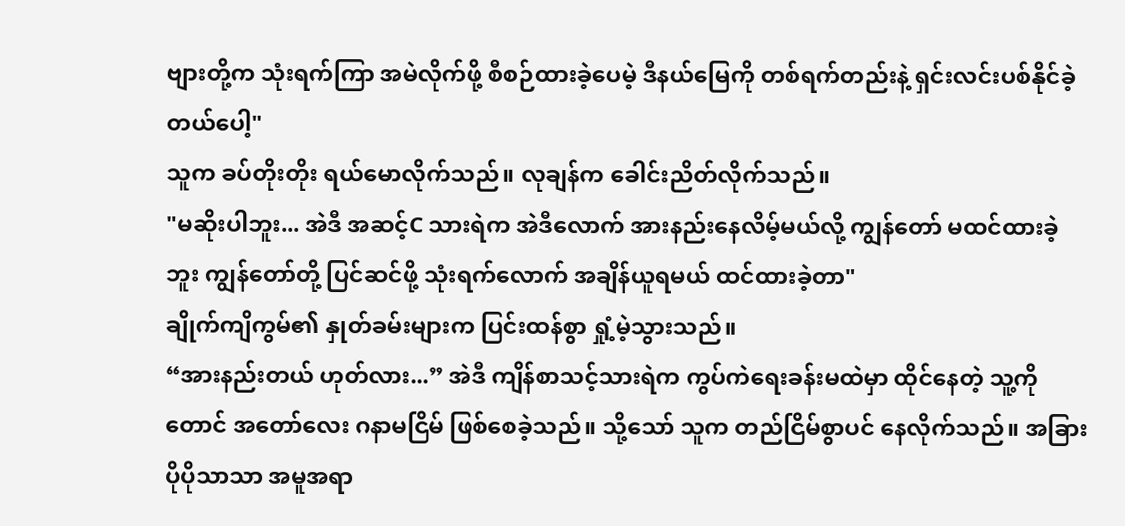ဗျားတို့က သုံးရက်ကြာ အမဲလိုက်ဖို့ စီစဉ်ထားခဲ့ပေမဲ့ ဒီနယ်မြေကို တစ်ရက်တည်းနဲ့ ရှင်းလင်းပစ်နိုင်ခဲ့တယ်ပေါ့"
သူက ခပ်တိုးတိုး ရယ်မောလိုက်သည်။ လုချန်က ခေါင်းညိတ်လိုက်သည်။
"မဆိုးပါဘူး... အဲဒီ အဆင့်C သားရဲက အဲဒီလောက် အားနည်းနေလိမ့်မယ်လို့ ကျွန်တော် မထင်ထားခဲ့ဘူး ကျွန်တော်တို့ ပြင်ဆင်ဖို့ သုံးရက်လောက် အချိန်ယူရမယ် ထင်ထားခဲ့တာ"
ချိုက်ကျိကွမ်၏ နှုတ်ခမ်းများက ပြင်းထန်စွာ ရှုံ့မဲ့သွားသည်။
“အားနည်းတယ် ဟုတ်လား...” အဲဒီ ကျိန်စာသင့်သားရဲက ကွပ်ကဲရေးခန်းမထဲမှာ ထိုင်နေတဲ့ သူ့ကိုတောင် အတော်လေး ဂနာမငြိမ် ဖြစ်စေခဲ့သည်။ သို့သော် သူက တည်ငြိမ်စွာပင် နေလိုက်သည်။ အခြား ပိုပိုသာသာ အမူအရာ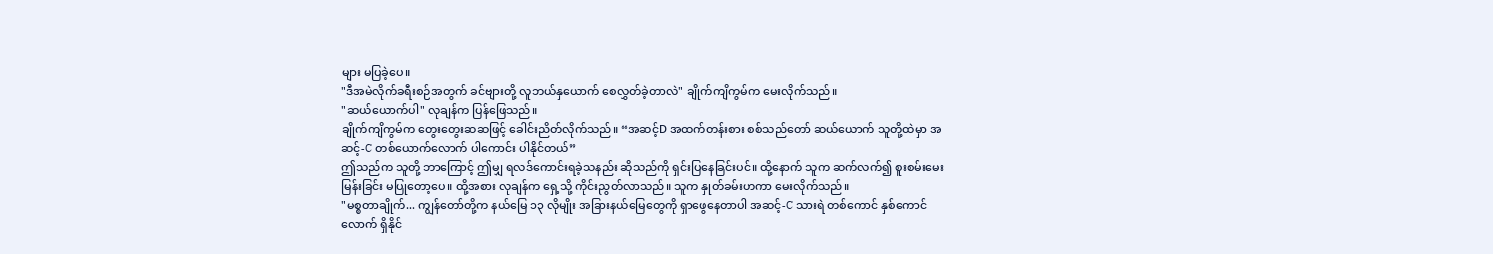များ မပြခဲ့ပေ။
"ဒီအမဲလိုက်ခရီးစဉ်အတွက် ခင်ဗျားတို့ လူဘယ်နှယောက် စေလွှတ်ခဲ့တာလဲ" ချိုက်ကျိကွမ်က မေးလိုက်သည်။
"ဆယ်ယောက်ပါ" လုချန်က ပြန်ဖြေသည်။
ချိုက်ကျိကွမ်က တွေးတွေးဆဆဖြင့် ခေါင်းညိတ်လိုက်သည်။ “အဆင့်D အထက်တန်းစား စစ်သည်တော် ဆယ်ယောက် သူတို့ထဲမှာ အဆင့်-C တစ်ယောက်လောက် ပါကောင်း ပါနိုင်တယ်”
ဤသည်က သူတို့ ဘာကြောင့် ဤမျှ ရလဒ်ကောင်းရခဲ့သနည်း ဆိုသည်ကို ရှင်းပြနေခြင်းပင်။ ထို့နောက် သူက ဆက်လက်၍ စူးစမ်းမေးမြန်းခြင်း မပြုတော့ပေ။ ထို့အစား လုချန်က ရှေ့သို့ ကိုင်းညွတ်လာသည်။ သူက နှုတ်ခမ်းဟကာ မေးလိုက်သည်။
"မစ္စတာချိုက်... ကျွန်တော်တို့က နယ်မြေ ၁၃ လိုမျိုး အခြားနယ်မြေတွေကို ရှာဖွေနေတာပါ အဆင့်-C သားရဲ တစ်ကောင် နှစ်ကောင်လောက် ရှိနိုင်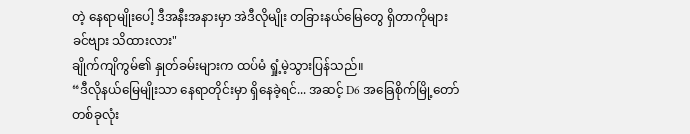တဲ့ နေရာမျိုးပေါ့ ဒီအနီးအနားမှာ အဲဒီလိုမျိုး တခြားနယ်မြေတွေ ရှိတာကိုများ ခင်ဗျား သိထားလား"
ချိုက်ကျိကွမ်၏ နှုတ်ခမ်းများက ထပ်မံ ရှုံ့မဲ့သွားပြန်သည်။
“ဒီလိုနယ်မြေမျိုးသာ နေရာတိုင်းမှာ ရှိနေခဲ့ရင်... အဆင့် D6 အခြေစိုက်မြို့တော် တစ်ခုလုံး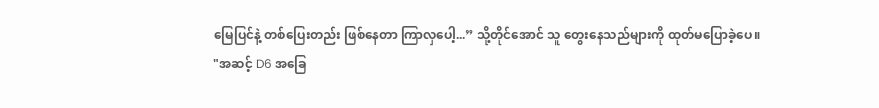မြေပြင်နဲ့ တစ်ပြေးတည်း ဖြစ်နေတာ ကြာလှပေါ့...” သို့တိုင်အောင် သူ တွေးနေသည်များကို ထုတ်မပြောခဲ့ပေ။
"အဆင့် D6 အခြေ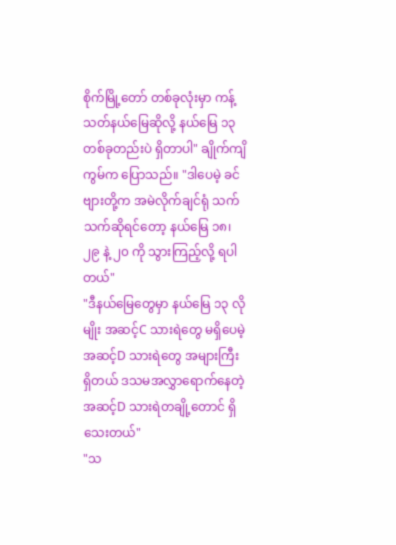စိုက်မြို့တော် တစ်ခုလုံးမှာ ကန့်သတ်နယ်မြေဆိုလို့ နယ်မြေ ၁၃ တစ်ခုတည်းပဲ ရှိတာပါ" ချိုက်ကျိကွမ်က ပြောသည်။ "ဒါပေမဲ့ ခင်ဗျားတို့က အမဲလိုက်ချင်ရုံ သက်သက်ဆိုရင်တော့ နယ်မြေ ၁၈၊ ၂၉ နဲ့ ၂၀ ကို သွားကြည့်လို့ ရပါတယ်"
"ဒီနယ်မြေတွေမှာ နယ်မြေ ၁၃ လိုမျိုး အဆင့်C သားရဲတွေ မရှိပေမဲ့ အဆင့်D သားရဲတွေ အများကြီးရှိတယ် ဒသမအလွှာရောက်နေတဲ့ အဆင့်D သားရဲတချို့တောင် ရှိသေးတယ်"
"သ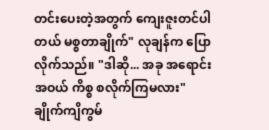တင်းပေးတဲ့အတွက် ကျေးဇူးတင်ပါတယ် မစ္စတာချိုက်" လုချန်က ပြောလိုက်သည်။ "ဒါဆို... အခု အရောင်းအဝယ် ကိစ္စ စလိုက်ကြမလား"
ချိုက်ကျိကွမ်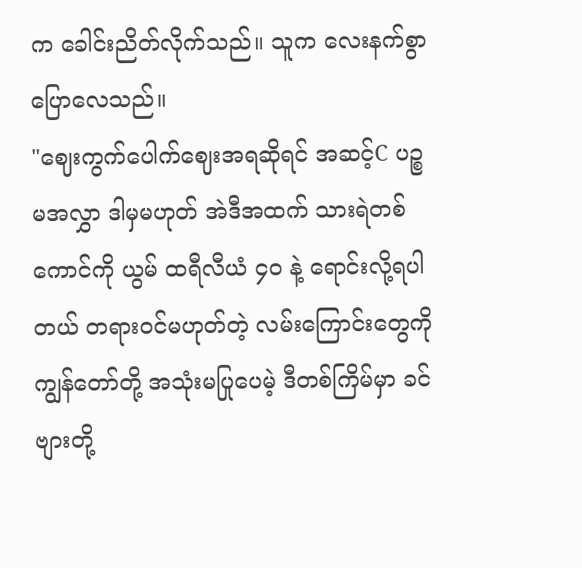က ခေါင်းညိတ်လိုက်သည်။ သူက လေးနက်စွာ ပြောလေသည်။
"ဈေးကွက်ပေါက်ဈေးအရဆိုရင် အဆင့်C ပဉ္စမအလွှာ ဒါမှမဟုတ် အဲဒီအထက် သားရဲတစ်ကောင်ကို ယွမ် ထရီလီယံ ၄၀ နဲ့ ရောင်းလို့ရပါတယ် တရားဝင်မဟုတ်တဲ့ လမ်းကြောင်းတွေကို ကျွန်တော်တို့ အသုံးမပြုပေမဲ့ ဒီတစ်ကြိမ်မှာ ခင်ဗျားတို့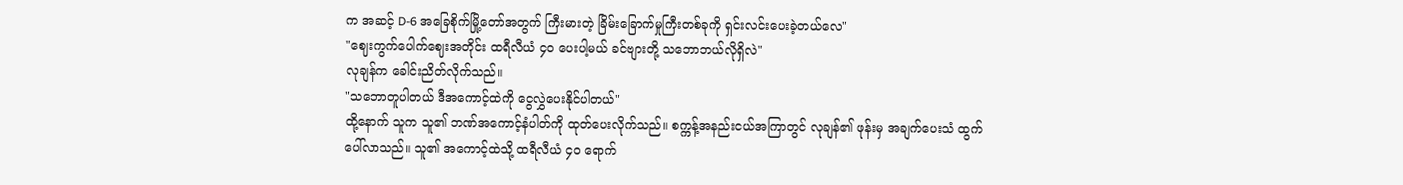က အဆင့် D-6 အခြေစိုက်မြို့တော်အတွက် ကြီးမားတဲ့ ခြိမ်းခြောက်မှုကြီးတစ်ခုကို ရှင်းလင်းပေးခဲ့တယ်လေ"
"ဈေးကွက်ပေါက်ဈေးအတိုင်း ထရီလီယံ ၄၀ ပေးပါ့မယ် ခင်ဗျားတို့ သဘောဘယ်လိုရှိလဲ"
လုချန်က ခေါင်းညိတ်လိုက်သည်။
"သဘောတူပါတယ် ဒီအကောင့်ထဲကို ငွေလွှဲပေးနိုင်ပါတယ်"
ထို့နောက် သူက သူ၏ ဘဏ်အကောင့်နံပါတ်ကို ထုတ်ပေးလိုက်သည်။ စက္ကန့်အနည်းငယ်အကြာတွင် လုချန်၏ ဖုန်းမှ အချက်ပေးသံ ထွက်ပေါ်လာသည်။ သူ၏ အကောင့်ထဲသို့ ထရီလီယံ ၄၀ ရောက်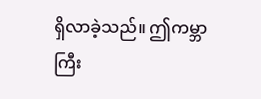ရှိလာခဲ့သည်။ ဤကမ္ဘာကြီး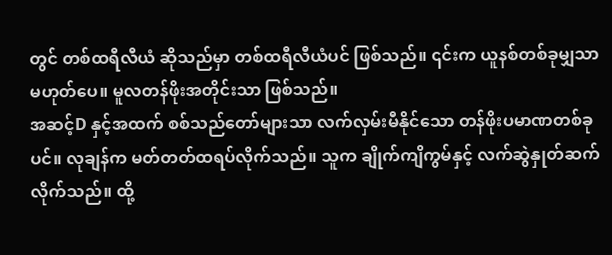တွင် တစ်ထရီလီယံ ဆိုသည်မှာ တစ်ထရီလီယံပင် ဖြစ်သည်။ ၎င်းက ယူနစ်တစ်ခုမျှသာ မဟုတ်ပေ။ မူလတန်ဖိုးအတိုင်းသာ ဖြစ်သည်။
အဆင့်D နှင့်အထက် စစ်သည်တော်များသာ လက်လှမ်းမီနိုင်သော တန်ဖိုးပမာဏတစ်ခုပင်။ လုချန်က မတ်တတ်ထရပ်လိုက်သည်။ သူက ချိုက်ကျိကွမ်နှင့် လက်ဆွဲနှုတ်ဆက်လိုက်သည်။ ထို့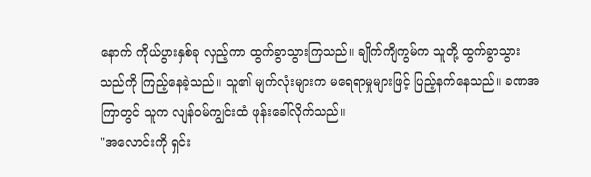နောက် ကိုယ်ပွားနှစ်ခု လှည့်ကာ ထွက်ခွာသွားကြသည်။ ချိုက်ကျိကွမ်က သူတို့ ထွက်ခွာသွားသည်ကို ကြည့်နေခဲ့သည်။ သူ၏ မျက်လုံးများက မရေရာမှုများဖြင့် ပြည့်နက်နေသည်။ ခဏအကြာတွင် သူက လျန်ဝမ်ကျွင်းထံ ဖုန်းခေါ်လိုက်သည်။
"အလောင်းကို ရှင်း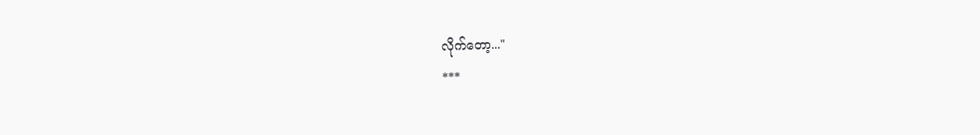လိုက်တော့..."
***